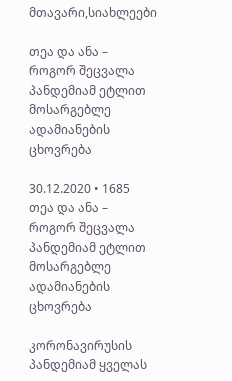მთავარი,სიახლეები

თეა და ანა – როგორ შეცვალა პანდემიამ ეტლით მოსარგებლე ადამიანების ცხოვრება

30.12.2020 • 1685
თეა და ანა – როგორ შეცვალა პანდემიამ ეტლით მოსარგებლე ადამიანების ცხოვრება

კორონავირუსის პანდემიამ ყველას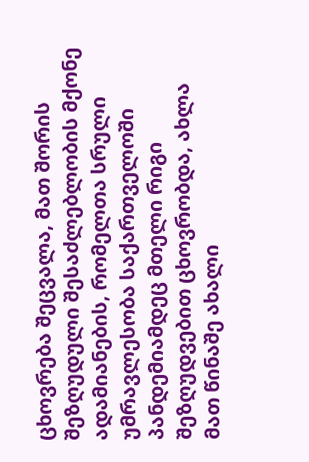ცხოვრება შეცვალა, მათ შორის შეზღუდული შესაძლებლობის მქონე ადამიანების, რომელთა სრული უმრავლესობა საქართველოში პანდემიამდეც მთელი რიგი შეზღუდვებით ცხოვრობდა, ახლა მათ წინაშე ახალი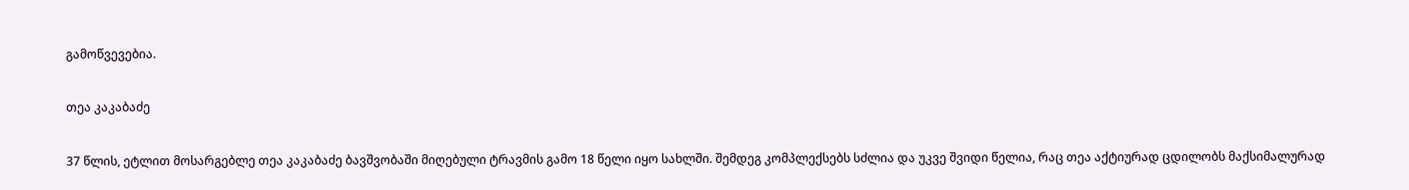გამოწვევებია.

თეა კაკაბაძე

37 წლის, ეტლით მოსარგებლე თეა კაკაბაძე ბავშვობაში მიღებული ტრავმის გამო 18 წელი იყო სახლში. შემდეგ კომპლექსებს სძლია და უკვე შვიდი წელია, რაც თეა აქტიურად ცდილობს მაქსიმალურად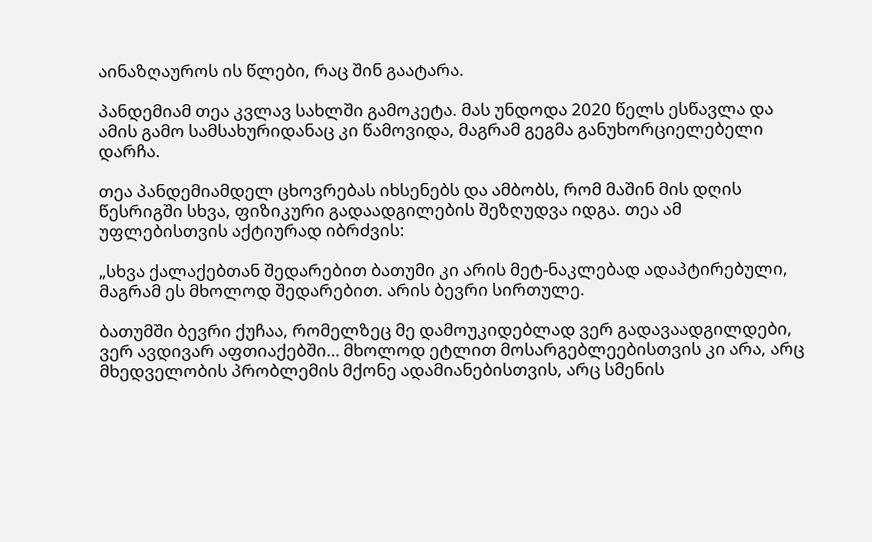აინაზღაუროს ის წლები, რაც შინ გაატარა.

პანდემიამ თეა კვლავ სახლში გამოკეტა. მას უნდოდა 2020 წელს ესწავლა და ამის გამო სამსახურიდანაც კი წამოვიდა, მაგრამ გეგმა განუხორციელებელი დარჩა.

თეა პანდემიამდელ ცხოვრებას იხსენებს და ამბობს, რომ მაშინ მის დღის წესრიგში სხვა, ფიზიკური გადაადგილების შეზღუდვა იდგა. თეა ამ უფლებისთვის აქტიურად იბრძვის:

„სხვა ქალაქებთან შედარებით ბათუმი კი არის მეტ-ნაკლებად ადაპტირებული, მაგრამ ეს მხოლოდ შედარებით. არის ბევრი სირთულე.

ბათუმში ბევრი ქუჩაა, რომელზეც მე დამოუკიდებლად ვერ გადავაადგილდები, ვერ ავდივარ აფთიაქებში… მხოლოდ ეტლით მოსარგებლეებისთვის კი არა, არც მხედველობის პრობლემის მქონე ადამიანებისთვის, არც სმენის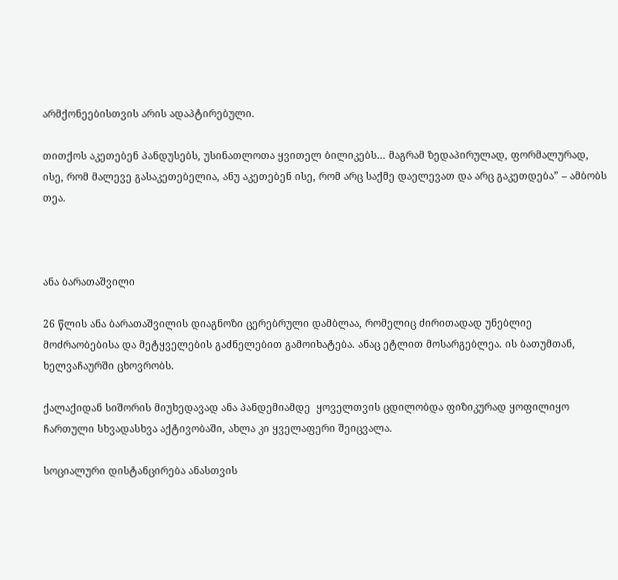არმქონეებისთვის არის ადაპტირებული.

თითქოს აკეთებენ პანდუსებს, უსინათლოთა ყვითელ ბილიკებს… მაგრამ ზედაპირულად, ფორმალურად, ისე, რომ მალევე გასაკეთებელია, ანუ აკეთებენ ისე, რომ არც საქმე დაელევათ და არც გაკეთდება” – ამბობს თეა.



ანა ბარათაშვილი

26 წლის ანა ბარათაშვილის დიაგნოზი ცერებრული დამბლაა, რომელიც ძირითადად უნებლიე მოძრაობებისა და მეტყველების გაძნელებით გამოიხატება. ანაც ეტლით მოსარგებლეა. ის ბათუმთან, ხელვაჩაურში ცხოვრობს.

ქალაქიდან სიშორის მიუხედავად ანა პანდემიამდე  ყოველთვის ცდილობდა ფიზიკურად ყოფილიყო ჩართული სხვადასხვა აქტივობაში, ახლა კი ყველაფერი შეიცვალა.

სოციალური დისტანცირება ანასთვის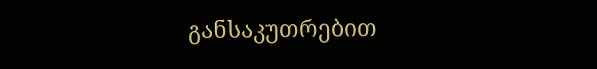განსაკუთრებით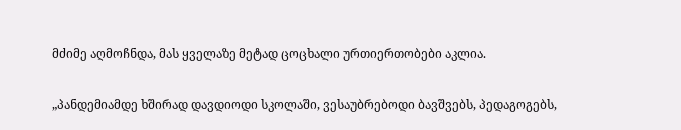მძიმე აღმოჩნდა, მას ყველაზე მეტად ცოცხალი ურთიერთობები აკლია.

„პანდემიამდე ხშირად დავდიოდი სკოლაში, ვესაუბრებოდი ბავშვებს, პედაგოგებს,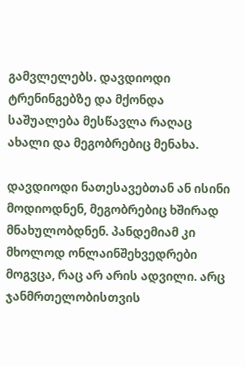გამვლელებს. დავდიოდი ტრენინგებზე და მქონდა საშუალება მესწავლა რაღაც ახალი და მეგობრებიც მენახა.

დავდიოდი ნათესავებთან ან ისინი მოდიოდნენ, მეგობრებიც ხშირად მნახულობდნენ. პანდემიამ კი მხოლოდ ონლაინშეხვედრები მოგვცა, რაც არ არის ადვილი. არც ჯანმრთელობისთვის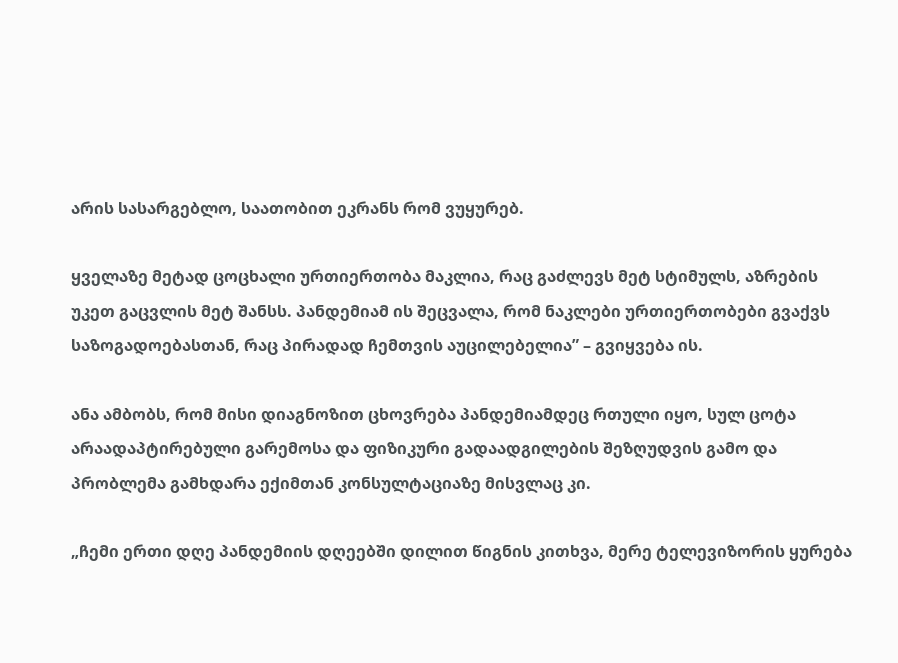არის სასარგებლო, საათობით ეკრანს რომ ვუყურებ.

ყველაზე მეტად ცოცხალი ურთიერთობა მაკლია, რაც გაძლევს მეტ სტიმულს, აზრების უკეთ გაცვლის მეტ შანსს. პანდემიამ ის შეცვალა, რომ ნაკლები ურთიერთობები გვაქვს საზოგადოებასთან, რაც პირადად ჩემთვის აუცილებელია” – გვიყვება ის.

ანა ამბობს, რომ მისი დიაგნოზით ცხოვრება პანდემიამდეც რთული იყო, სულ ცოტა არაადაპტირებული გარემოსა და ფიზიკური გადაადგილების შეზღუდვის გამო და პრობლემა გამხდარა ექიმთან კონსულტაციაზე მისვლაც კი.

„ჩემი ერთი დღე პანდემიის დღეებში დილით წიგნის კითხვა, მერე ტელევიზორის ყურება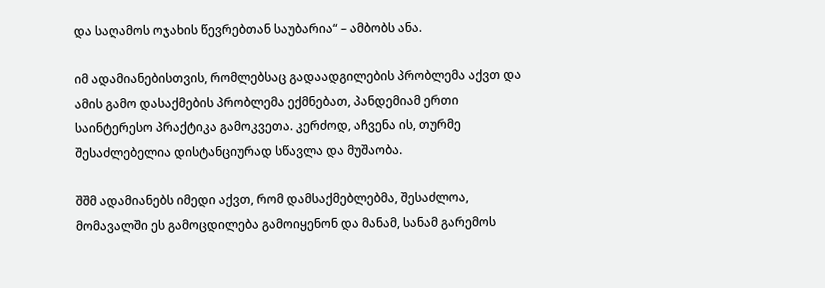და საღამოს ოჯახის წევრებთან საუბარია“ – ამბობს ანა.

იმ ადამიანებისთვის, რომლებსაც გადაადგილების პრობლემა აქვთ და ამის გამო დასაქმების პრობლემა ექმნებათ, პანდემიამ ერთი საინტერესო პრაქტიკა გამოკვეთა. კერძოდ, აჩვენა ის, თურმე შესაძლებელია დისტანციურად სწავლა და მუშაობა.

შშმ ადამიანებს იმედი აქვთ, რომ დამსაქმებლებმა, შესაძლოა, მომავალში ეს გამოცდილება გამოიყენონ და მანამ, სანამ გარემოს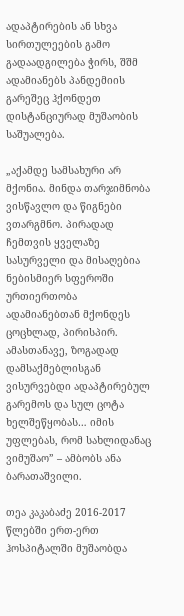ადაპტირების ან სხვა სირთულეების გამო გადაადგილება ჭირს, შშმ ადამიანებს პანდემიის გარეშეც ჰქონდეთ დისტანციურად მუშაობის საშუალება.

„აქამდე სამსახური არ მქონია. მინდა თარჯიმნობა ვისწავლო და წიგნები ვთარგმნო. პირადად ჩემთვის ყველაზე სასურველი და მისაღებია ნებისმიერ სფეროში ურთიერთობა ადამიანებთან მქონდეს ცოცხლად, პირისპირ. ამასთანავე, ზოგადად დამსაქმებლისგან ვისურვებდი ადაპტირებულ გარემოს და სულ ცოტა ხელშეწყობას… იმის უფლებას, რომ სახლიდანაც ვიმუშაო” – ამბობს ანა ბარათაშვილი.

თეა კაკაბაძე 2016-2017 წლებში ერთ-ერთ ჰოსპიტალში მუშაობდა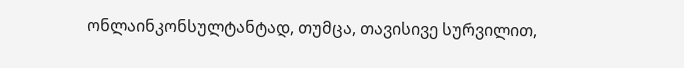ონლაინკონსულტანტად, თუმცა, თავისივე სურვილით,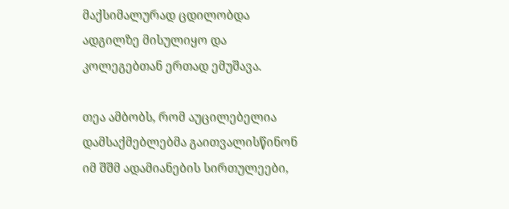მაქსიმალურად ცდილობდა ადგილზე მისულიყო და კოლეგებთან ერთად ემუშავა.

თეა ამბობს, რომ აუცილებელია დამსაქმებლებმა გაითვალისწინონ იმ შშმ ადამიანების სირთულეები,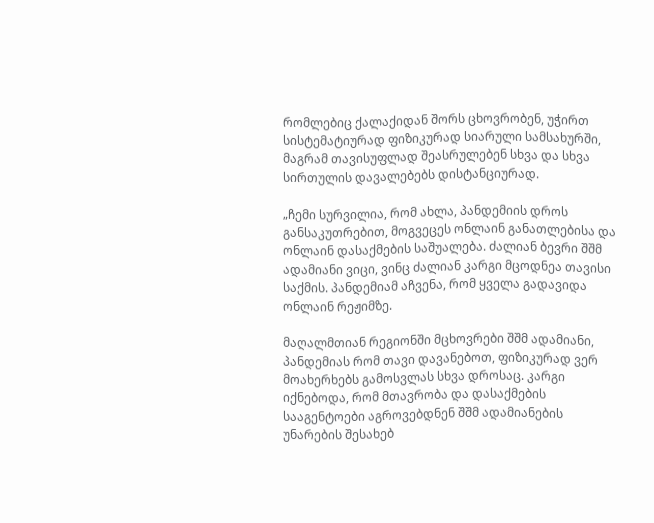რომლებიც ქალაქიდან შორს ცხოვრობენ, უჭირთ სისტემატიურად ფიზიკურად სიარული სამსახურში, მაგრამ თავისუფლად შეასრულებენ სხვა და სხვა სირთულის დავალებებს დისტანციურად.

„ჩემი სურვილია, რომ ახლა, პანდემიის დროს განსაკუთრებით, მოგვეცეს ონლაინ განათლებისა და ონლაინ დასაქმების საშუალება. ძალიან ბევრი შშმ ადამიანი ვიცი, ვინც ძალიან კარგი მცოდნეა თავისი საქმის. პანდემიამ აჩვენა, რომ ყველა გადავიდა ონლაინ რეჟიმზე.

მაღალმთიან რეგიონში მცხოვრები შშმ ადამიანი, პანდემიას რომ თავი დავანებოთ, ფიზიკურად ვერ მოახერხებს გამოსვლას სხვა დროსაც. კარგი იქნებოდა, რომ მთავრობა და დასაქმების სააგენტოები აგროვებდნენ შშმ ადამიანების უნარების შესახებ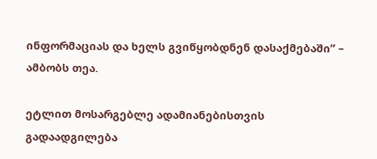ინფორმაციას და ხელს გვიწყობდნენ დასაქმებაში” – ამბობს თეა.

ეტლით მოსარგებლე ადამიანებისთვის გადაადგილება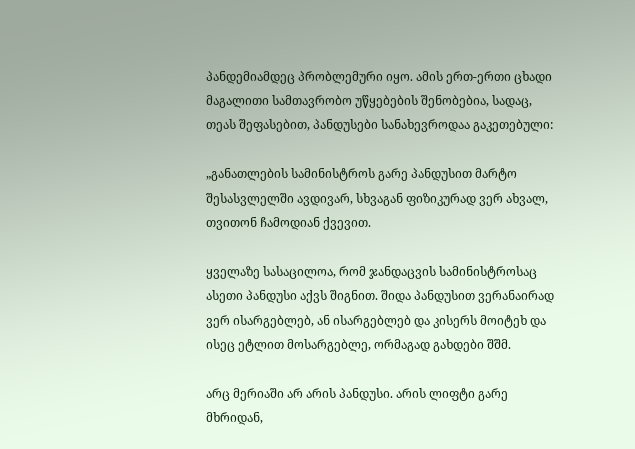პანდემიამდეც პრობლემური იყო. ამის ერთ-ერთი ცხადი მაგალითი სამთავრობო უწყებების შენობებია, სადაც, თეას შეფასებით, პანდუსები სანახევროდაა გაკეთებული:

„განათლების სამინისტროს გარე პანდუსით მარტო შესასვლელში ავდივარ, სხვაგან ფიზიკურად ვერ ახვალ, თვითონ ჩამოდიან ქვევით.

ყველაზე სასაცილოა, რომ ჯანდაცვის სამინისტროსაც ასეთი პანდუსი აქვს შიგნით. შიდა პანდუსით ვერანაირად ვერ ისარგებლებ, ან ისარგებლებ და კისერს მოიტეხ და ისეც ეტლით მოსარგებლე, ორმაგად გახდები შშმ.

არც მერიაში არ არის პანდუსი. არის ლიფტი გარე მხრიდან,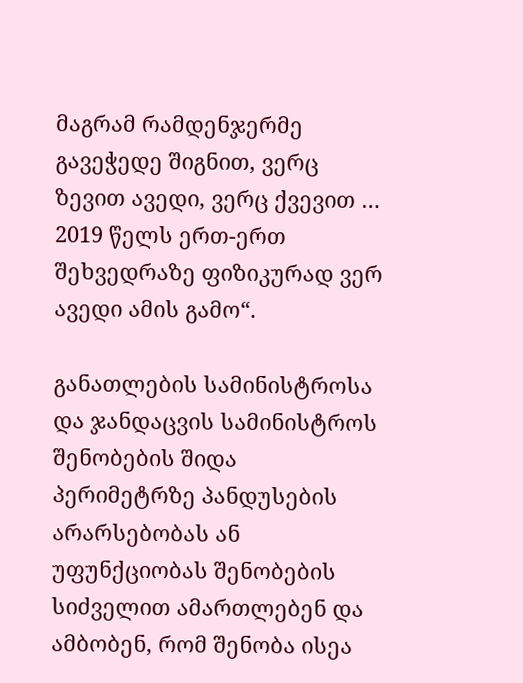მაგრამ რამდენჯერმე გავეჭედე შიგნით, ვერც ზევით ავედი, ვერც ქვევით … 2019 წელს ერთ-ერთ შეხვედრაზე ფიზიკურად ვერ ავედი ამის გამო“.

განათლების სამინისტროსა და ჯანდაცვის სამინისტროს შენობების შიდა პერიმეტრზე პანდუსების არარსებობას ან უფუნქციობას შენობების სიძველით ამართლებენ და ამბობენ, რომ შენობა ისეა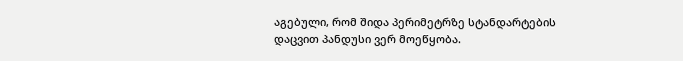აგებული, რომ შიდა პერიმეტრზე სტანდარტების დაცვით პანდუსი ვერ მოეწყობა.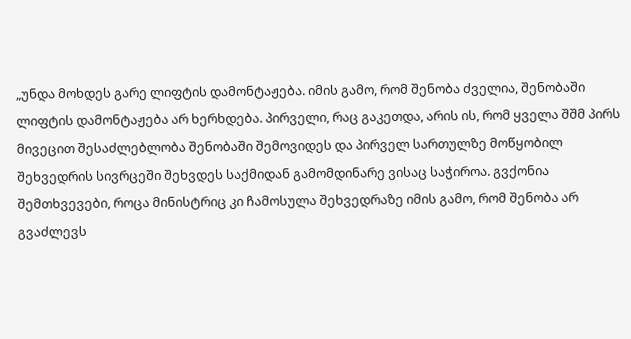„უნდა მოხდეს გარე ლიფტის დამონტაჟება. იმის გამო, რომ შენობა ძველია, შენობაში ლიფტის დამონტაჟება არ ხერხდება. პირველი, რაც გაკეთდა, არის ის, რომ ყველა შშმ პირს მივეცით შესაძლებლობა შენობაში შემოვიდეს და პირველ სართულზე მოწყობილ შეხვედრის სივრცეში შეხვდეს საქმიდან გამომდინარე ვისაც საჭიროა. გვქონია შემთხვევები, როცა მინისტრიც კი ჩამოსულა შეხვედრაზე იმის გამო, რომ შენობა არ გვაძლევს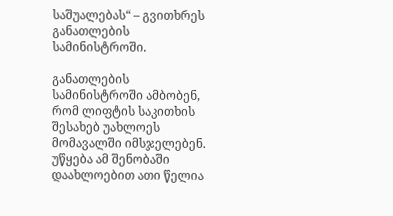საშუალებას“ – გვითხრეს განათლების სამინისტროში.

განათლების სამინისტროში ამბობენ, რომ ლიფტის საკითხის შესახებ უახლოეს მომავალში იმსჯელებენ. უწყება ამ შენობაში დაახლოებით ათი წელია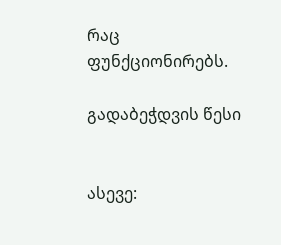რაც ფუნქციონირებს.

გადაბეჭდვის წესი


ასევე: